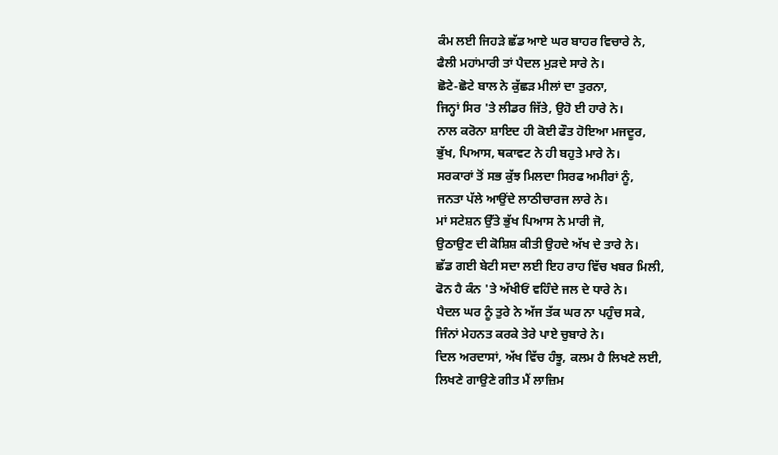ਕੰਮ ਲਈ ਜਿਹੜੇ ਛੱਡ ਆਏ ਘਰ ਬਾਹਰ ਵਿਚਾਰੇ ਨੇ,
ਫੈਲੀ ਮਹਾਂਮਾਰੀ ਤਾਂ ਪੈਦਲ ਮੁੜਦੇ ਸਾਰੇ ਨੇ।
ਛੋਟੇ-ਛੋਟੇ ਬਾਲ ਨੇ ਕੁੱਛੜ ਮੀਲਾਂ ਦਾ ਤੁਰਨਾ,
ਜਿਨ੍ਹਾਂ ਸਿਰ 'ਤੇ ਲੀਡਰ ਜਿੱਤੇ, ਉਹੋ ਈ ਹਾਰੇ ਨੇ।
ਨਾਲ ਕਰੋਨਾ ਸ਼ਾਇਦ ਹੀ ਕੋਈ ਫੌਤ ਹੋਇਆ ਮਜਦੂਰ,
ਭੁੱਖ, ਪਿਆਸ, ਥਕਾਵਟ ਨੇ ਹੀ ਬਹੁਤੇ ਮਾਰੇ ਨੇ।
ਸਰਕਾਰਾਂ ਤੋਂ ਸਭ ਕੁੱਝ ਮਿਲਦਾ ਸਿਰਫ ਅਮੀਰਾਂ ਨੂੰ,
ਜਨਤਾ ਪੱਲੇ ਆਉਂਦੇ ਲਾਠੀਚਾਰਜ ਲਾਰੇ ਨੇ।
ਮਾਂ ਸਟੇਸ਼ਨ ਉੱਤੇ ਭੁੱਖ ਪਿਆਸ ਨੇ ਮਾਰੀ ਜੋ,
ਉਠਾਉਣ ਦੀ ਕੋਸ਼ਿਸ਼ ਕੀਤੀ ਉਹਦੇ ਅੱਖ ਦੇ ਤਾਰੇ ਨੇ।
ਛੱਡ ਗਈ ਬੇਟੀ ਸਦਾ ਲਈ ਇਹ ਰਾਹ ਵਿੱਚ ਖਬਰ ਮਿਲੀ,
ਫੋਨ ਹੈ ਕੰਨ 'ਤੇ ਅੱਖੀਓਂ ਵਹਿੰਦੇ ਜਲ ਦੇ ਧਾਰੇ ਨੇ।
ਪੈਦਲ ਘਰ ਨੂੰ ਤੁਰੇ ਨੇ ਅੱਜ ਤੱਕ ਘਰ ਨਾ ਪਹੁੰਚ ਸਕੇ,
ਜਿੰਨਾਂ ਮੇਹਨਤ ਕਰਕੇ ਤੇਰੇ ਪਾਏ ਚੁਬਾਰੇ ਨੇ।
ਦਿਲ ਅਰਦਾਸਾਂ, ਅੱਖ ਵਿੱਚ ਹੰਝੂ, ਕਲਮ ਹੈ ਲਿਖਣੇ ਲਈ,
ਲਿਖਣੇ ਗਾਉਣੇ ਗੀਤ ਮੈਂ ਲਾਜ਼ਿਮ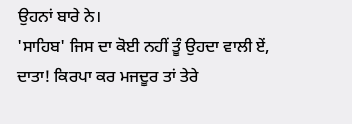ਉਹਨਾਂ ਬਾਰੇ ਨੇ।
'ਸਾਹਿਬ' ਜਿਸ ਦਾ ਕੋਈ ਨਹੀਂ ਤੂੰ ਉਹਦਾ ਵਾਲੀ ਏਂ,
ਦਾਤਾ! ਕਿਰਪਾ ਕਰ ਮਜਦੂਰ ਤਾਂ ਤੇਰੇ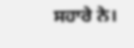ਸਹਾਰੇ ਨੇ।